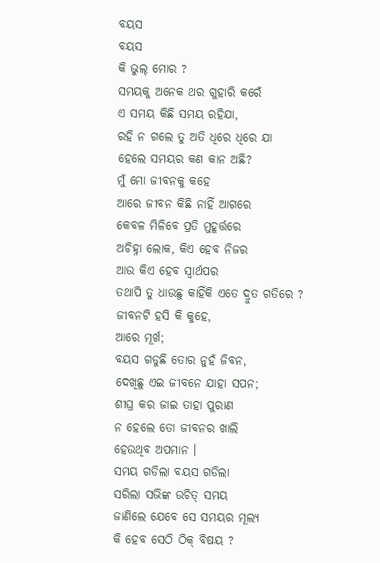ବୟସ
ବୟସ
କି ଭୁଲ୍ ମୋର ?
ସମୟକୁ ଅନେକ ଥର ଗୁହାରି କରେଁ
ଏ ସମୟ କିଛି ସମୟ ରହିଯା,
ରହି ନ ଗଲେ ତୁ ଅତି ଧିରେ ଧିରେ ଯା
ହେଲେ ସମୟର କଣ କାନ ଅଛି?
ମୁଁ ମୋ ଜୀବନକୁ କହେ
ଆରେ ଜୀବନ କିଛି ନାହିଁ ଆଗରେ
କେବଳ ମିଳିବେ ପ୍ରତି ମୁହୂର୍ତ୍ତରେ
ଅଚିହ୍ନା ଲୋକ, କିଏ ହେବ ନିଜର
ଆଉ କିଏ ହେବ ସ୍ଵାର୍ଥପର
ତଥାପି ତୁ ଧାଉଛୁ କାହିଁକି ଏତେ ଦ୍ରୁତ ଗତିରେ ?
ଜୀବନଟି ହସି କି କୁହେ,
ଆରେ ମୂର୍ଖ;
ବୟସ ଗଡୁଛି ତୋର ନୁହଁ ଜିବନ,
ଦେଖିଛୁ ଏଇ ଜୀବନେ ଯାହା ସପନ;
ଶୀଘ୍ର କର ଜାଇ ତାହା ପୁରାଣ
ନ ହେଲେ ତୋ ଜୀବନର ଖାଲି
ହେଉଥିବ ଅପମାନ ।
ସମୟ ଗଡିଲା ବୟସ ଗଡିଲା
ସରିଲା ସଭିଙ୍କ ଉଚିତ୍ ସମୟ
ଜାଣିଲେ ଯେବେ ସେ ସମୟର ମୂଲ୍ୟ
କି ହେବ ସେଠି ଠିକ୍ ବିଷୟ ?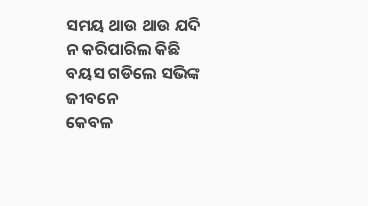ସମୟ ଥାଉ ଥାଉ ଯଦି
ନ କରିପାରିଲ କିଛି
ବୟସ ଗଡିଲେ ସଭିଙ୍କ ଜୀବନେ
କେବଳ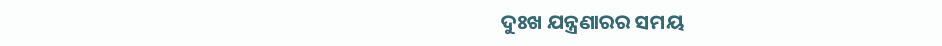ଦୁଃଖ ଯନ୍ତ୍ରଣାରର ସମୟ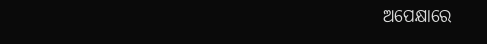ଅପେକ୍ଷାରେ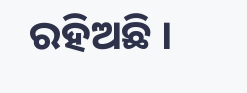ରହିଅଛି ।